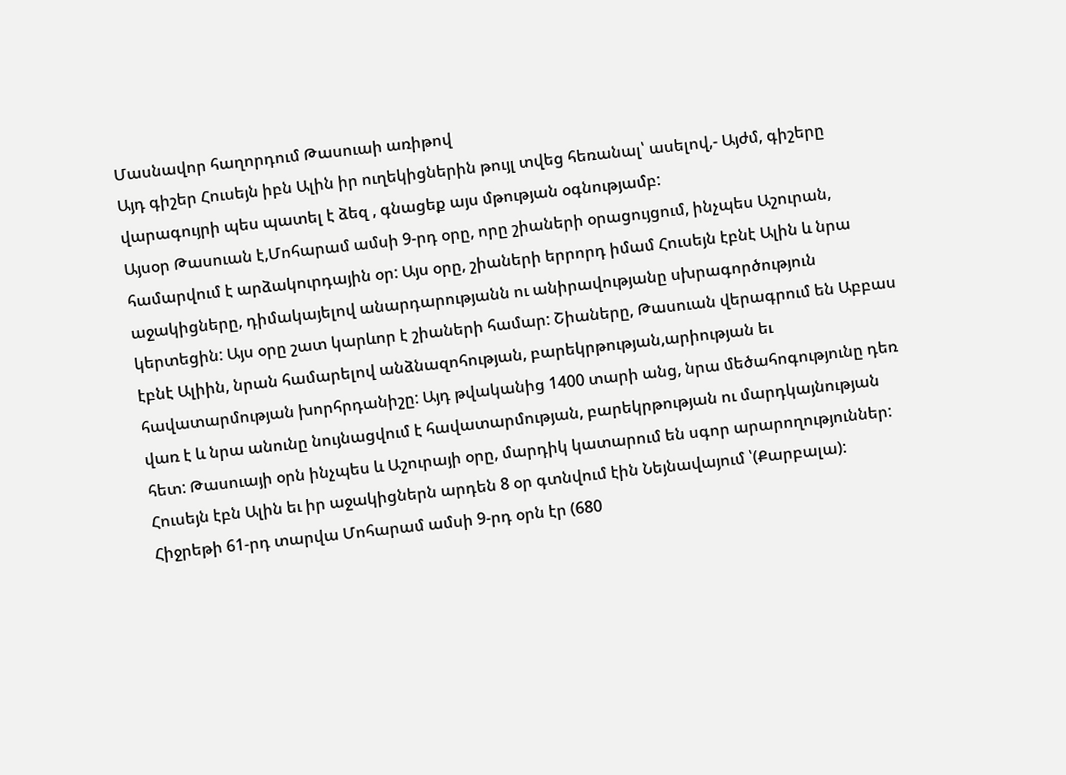Մասնավոր հաղորդում Թասուաի առիթով
Այդ գիշեր Հուսեյն իբն Ալին իր ուղեկիցներին թույլ տվեց հեռանալ՝ ասելով,- Այժմ, գիշերը վարագույրի պես պատել է ձեզ , գնացեք այս մթության օգնությամբ:
Այսօր Թասուան է,Մոհարամ ամսի 9-րդ օրը, որը շիաների օրացույցում, ինչպես Աշուրան, համարվում է արձակուրդային օր: Այս օրը, շիաների երրորդ իմամ Հուսեյն էբնէ Ալին և նրա աջակիցները, դիմակայելով անարդարությանն ու անիրավությանը սխրագործություն կերտեցին: Այս օրը շատ կարևոր է շիաների համար: Շիաները, Թասուան վերագրում են Աբբաս էբնէ Ալիին, նրան համարելով անձնազոհության, բարեկրթության,արիության եւ հավատարմության խորհրդանիշը: Այդ թվականից 1400 տարի անց, նրա մեծահոգությունը դեռ վառ է և նրա անունը նույնացվում է հավատարմության, բարեկրթության ու մարդկայնության հետ: Թասուայի օրն ինչպես և Աշուրայի օրը, մարդիկ կատարում են սգոր արարողություններ:
Հուսեյն էբն Ալին եւ իր աջակիցներն արդեն 8 օր գտնվում էին Նեյնավայում ՝(Քարբալա): Հիջրեթի 61-րդ տարվա Մոհարամ ամսի 9-րդ օրն էր (680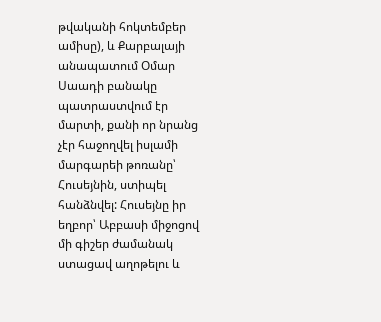թվականի հոկտեմբեր ամիսը), և Քարբալայի անապատում Օմար Սաադի բանակը պատրաստվում էր մարտի, քանի որ նրանց չէր հաջողվել իսլամի մարգարեի թոռանը՝ Հուսեյնին, ստիպել հանձնվել: Հուսեյնը իր եղբոր՝ Աբբասի միջոցով մի գիշեր ժամանակ ստացավ աղոթելու և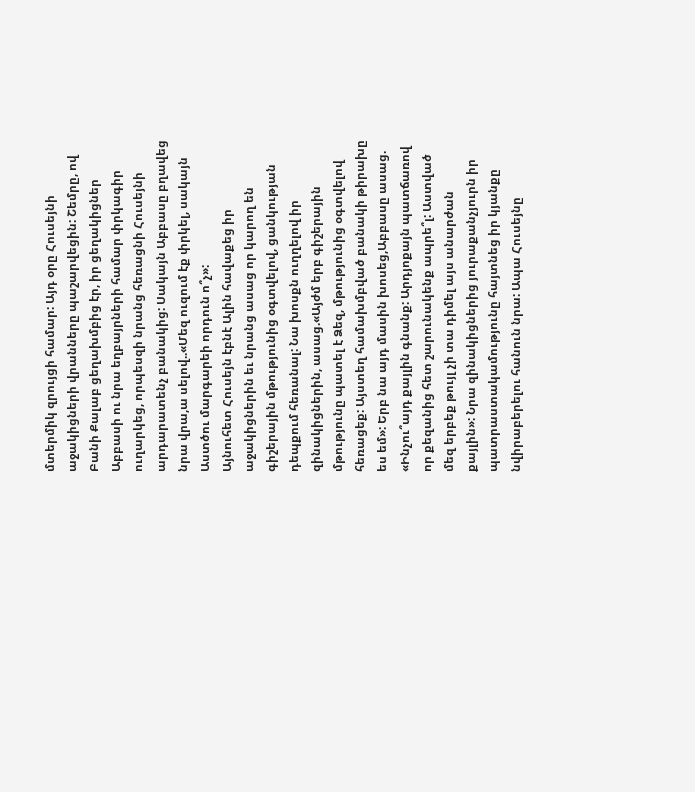մտերմիկ զրույցի համար: Այդ օրը Հուսեյնի աջակիցների վրանները պաշարվեցին: Շեմրը, ով Բանի Քալաբ ցեղախմբից էր, իր ցեղակիցներ Աբբասի ու նրա եղբայրների համար փրկագիր ուղարկեց, որպեսզի նրանց հեռացնի Հուսեյնի արդարատենչ բանակից: Սակայն Աբբասը բղավեց նրա վրա,ա սելով..«Մեզ ուզում էք փրկել, սակայն Աստծու մարգարեի որդուն ո՞չ»:
Այնուհետ Հուսեյն էբնէ Ալին հավաքեց իր աջակիցներին եւ նրանց ասաց որ կարող են գիշերային մթությունից օգտվելով, ցանկության դեպքում հեռանալ: Նա խոսքն ուղղելով իր զինակիցներին, ասաց.«Այժմ երբ գիշերային մթությունը պատել է Ձեզ, մթությունից օգտվելով հեռացեք: Այստեղ համախմբված բանակի թիրախը ես եմ»: Երբ նա այդ մասին խոսեց,Աբբասը ասաց. «Ինչու՞այդ քայլին գնանք: Արդյոքայն պատճառով որ քեզանից հետ շարունակենք ապրե՞լ: Աստված մեզ երբեք թույլ չի տա դիմել այս անարժան քայլին»: Նրա զինակիցներից յուրաքանչյուրն իր պատրաստակամությունը հայտնեց իր կյանքը նվիրաբերելու հանուն նրա: Ապա Հուսեյնը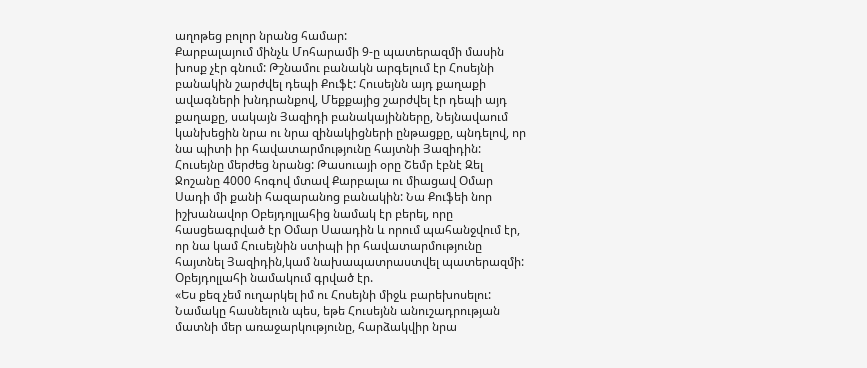աղոթեց բոլոր նրանց համար:
Քարբալայում մինչև Մոհարամի 9-ը պատերազմի մասին խոսք չէր գնում: Թշնամու բանակն արգելում էր Հոսեյնի բանակին շարժվել դեպի Քուֆէ: Հուսեյնն այդ քաղաքի ավագների խնդրանքով, Մեքքայից շարժվել էր դեպի այդ քաղաքը, սակայն Յազիդի բանակայինները, Նեյնավաում կանխեցին նրա ու նրա զինակիցների ընթացքը, պնդելով, որ նա պիտի իր հավատարմությունը հայտնի Յազիդին: Հուսեյնը մերժեց նրանց: Թասուայի օրը Շեմր էբնէ Զել Ջոշանը 4000 հոգով մտավ Քարբալա ու միացավ Օմար Սադի մի քանի հազարանոց բանակին: Նա Քուֆեի նոր իշխանավոր Օբեյդոլլահից նամակ էր բերել, որը հասցեագրված էր Օմար Սաադին և որում պահանջվում էր, որ նա կամ Հուսեյնին ստիպի իր հավատարմությունը հայտնել Յազիդին,կամ նախապատրաստվել պատերազմի: Օբեյդոլլահի նամակում գրված էր.
«Ես քեզ չեմ ուղարկել իմ ու Հոսեյնի միջև բարեխոսելու: Նամակը հասնելուն պես, եթե Հուսեյնն անուշադրության մատնի մեր առաջարկությունը, հարձակվիր նրա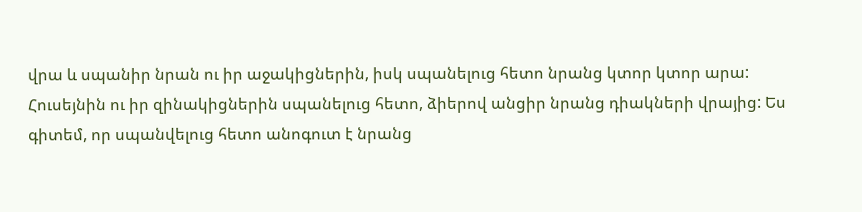վրա և սպանիր նրան ու իր աջակիցներին, իսկ սպանելուց հետո նրանց կտոր կտոր արա: Հուսեյնին ու իր զինակիցներին սպանելուց հետո, ձիերով անցիր նրանց դիակների վրայից: Ես գիտեմ, որ սպանվելուց հետո անոգուտ է նրանց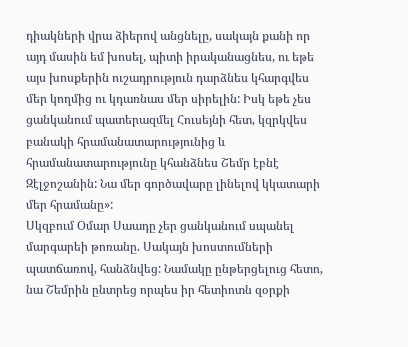դիակների վրա ձիերով անցնելը, սակայն քանի որ այդ մասին եմ խոսել, պիտի իրականացնես, ու եթե այս խոսքերին ուշադրություն դարձնես կհարգվես մեր կողմից ու կդառնաս մեր սիրելին: Իսկ եթե չես ցանկանում պատերազմել Հուսեյնի հետ, կզրկվես բանակի հրամանատարությունից և հրամանատարությունը կհանձնես Շեմր էբնէ Զէլջոշանին: Նա մեր գործավարը լինելով կկատարի մեր հրամանը»:
Սկզբում Օմար Սաադը չեր ցանկանում սպանել մարգարեի թոռանը. Սակայն խոստումների պատճառով, հանձնվեց: Նամակը ընթերցելուց հետո, նա Շեմրին ընտրեց որպես իր հետիոտն զօրքի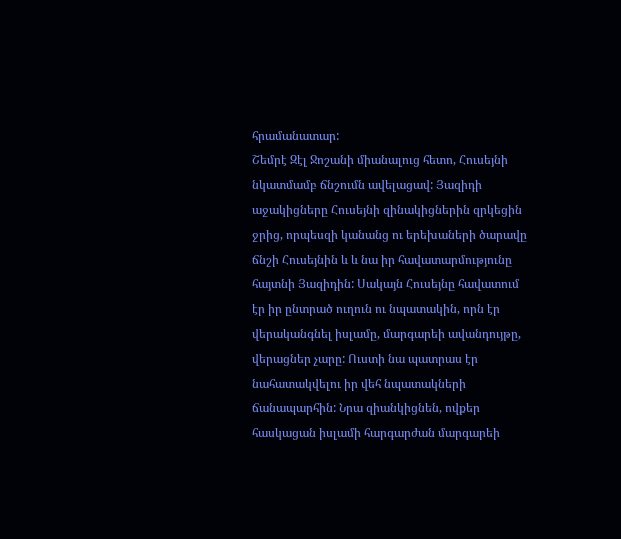հրամանատար:
Շեմրէ Զէլ Ջոշանի միանալուց հետո, Հուսեյնի նկատմամբ ճնշումն ավելացավ: Յազիդի աջակիցները Հուսեյնի զինակիցներին զրկեցին ջրից, որպեսզի կանանց ու երեխաների ծարավը ճնշի Հուսեյնին և և նա իր հավատարմությունը հայտնի Յազիդին: Սակայն Հուսեյնը հավատում էր իր ընտրած ուղուն ու նպատակին, որն էր վերականգնել իսլամը, մարգարեի ավանդույթը, վերացներ չարը: Ուստի նա պատրաս էր նահատակվելու իր վեհ նպատակների ճանապարհին: Նրա զիանկիցնեն, ովքեր հասկացան իսլամի հարգարժան մարգարեի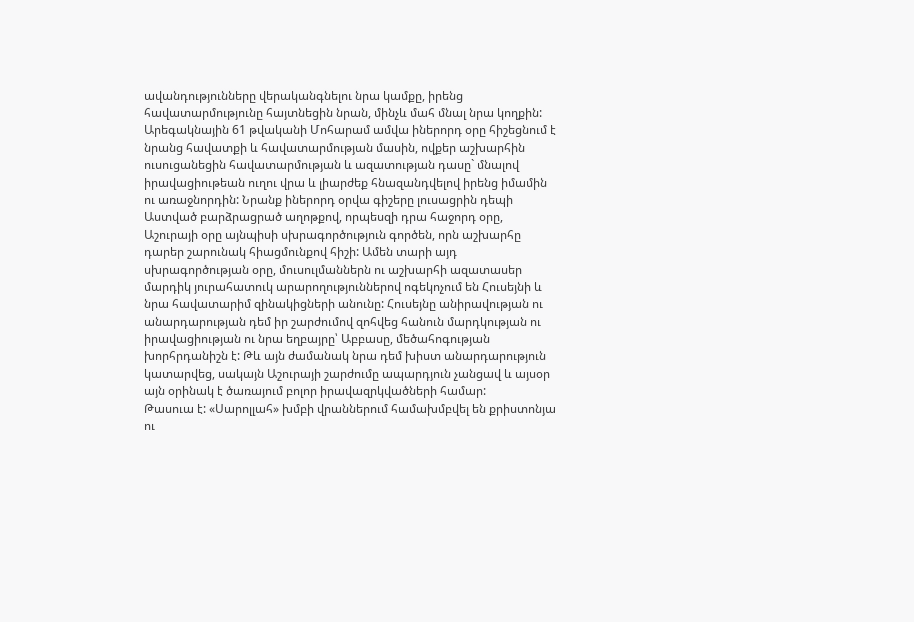ավանդությունները վերականգնելու նրա կամքը, իրենց հավատարմությունը հայտնեցին նրան, մինչև մահ մնալ նրա կողքին:
Արեգակնային 61 թվականի Մոհարամ ամվա իներորդ օրը հիշեցնում է նրանց հավատքի և հավատարմության մասին, ովքեր աշխարհին ուսուցանեցին հավատարմության և ազատության դասը` մնալով իրավացիութեան ուղու վրա և լիարժեք հնազանդվելով իրենց իմամին ու առաջնորդին: Նրանք իներորդ օրվա գիշերը լուսացրին դեպի Աստված բարձրացրած աղոթքով, որպեսզի դրա հաջորդ օրը, Աշուրայի օրը այնպիսի սխրագործություն գործեն, որն աշխարհը դարեր շարունակ հիացմունքով հիշի: Ամեն տարի այդ սխրագործության օրը, մուսուլմաններն ու աշխարհի ազատասեր մարդիկ յուրահատուկ արարողություններով ոգեկոչում են Հուսեյնի և նրա հավատարիմ զինակիցների անունը: Հուսեյնը անիրավության ու անարդարության դեմ իր շարժումով զոհվեց հանուն մարդկության ու իրավացիության ու նրա եղբայրը՝ Աբբասը, մեծահոգության խորհրդանիշն է: Թև այն ժամանակ նրա դեմ խիստ անարդարություն կատարվեց, սակայն Աշուրայի շարժումը ապարդյուն չանցավ և այսօր այն օրինակ է ծառայում բոլոր իրավազրկվածների համար:
Թասուա է: «Սարոլլահ» խմբի վրաններում համախմբվել են քրիստոնյա ու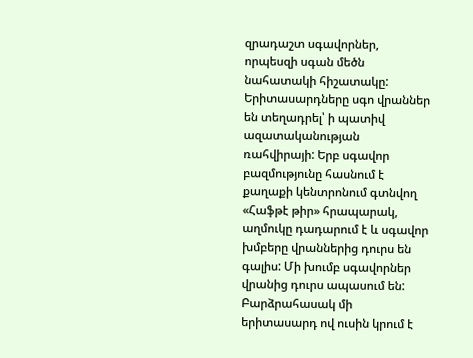զրադաշտ սգավորներ, որպեսզի սգան մեծն նահատակի հիշատակը:
Երիտասարդները սգո վրաններ են տեղադրել՝ ի պատիվ ազատականության ռահվիրայի: Երբ սգավոր բազմությունը հասնում է քաղաքի կենտրոնում գտնվող «Հաֆթէ թիր» հրապարակ, աղմուկը դադարում է և սգավոր խմբերը վրաններից դուրս են գալիս: Մի խումբ սգավորներ վրանից դուրս ապասում են: Բարձրահասակ մի երիտասարդ ով ուսին կրում է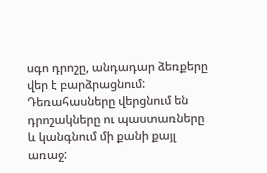սգո դրոշը, անդադար ձեռքերը վեր է բարձրացնում:
Դեռահասները վերցնում են դրոշակները ու պաստառները և կանգնում մի քանի քայլ առաջ: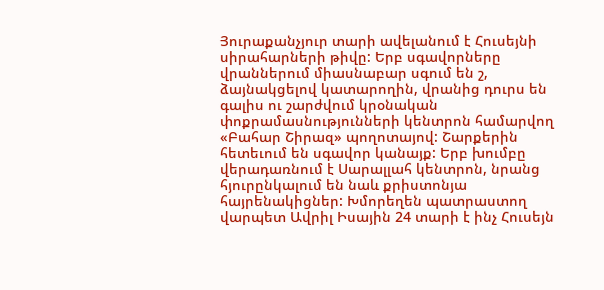Յուրաքանչյուր տարի ավելանում է Հուսեյնի սիրահարների թիվը: Երբ սգավորները վրաններում միասնաբար սգում են շ, ձայնակցելով կատարողին, վրանից դուրս են գալիս ու շարժվում կրօնական փոքրամասնությունների կենտրոն համարվող «Բահար Շիրազ» պողոտայով: Շարքերին հետեւում են սգավոր կանայք: Երբ խումբը վերադառնում է Սարալլահ կենտրոն, նրանց հյուրընկալում են նաև քրիստոնյա հայրենակիցներ: Խմորեղեն պատրաստող վարպետ Ավրիլ Իսային 24 տարի է ինչ Հուսեյն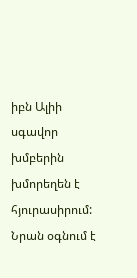իբն Ալիի սգավոր խմբերին խմորեղեն է հյուրասիրում: Նրան օգնում է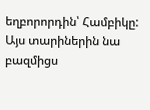եղբորորդին՝ Համբիկը: Այս տարիներին նա բազմիցս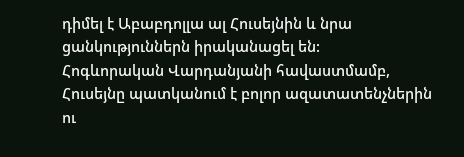դիմել է Աբաբդոլլա ալ Հուսեյնին և նրա ցանկություններն իրականացել են:
Հոգևորական Վարդանյանի հավաստմամբ, Հուսեյնը պատկանում է բոլոր ազատատենչներին ու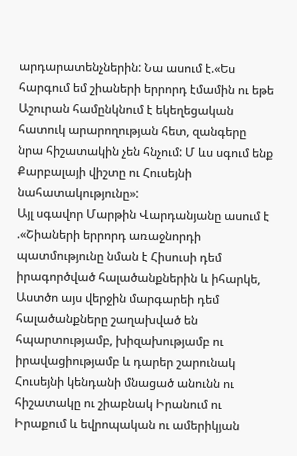արդարատենչներին: Նա ասում է.«Ես հարգում եմ շիաների երրորդ էմամին ու եթե Աշուրան համընկնում է եկեղեցական հատուկ արարողության հետ, զանգերը նրա հիշատակին չեն հնչում: Մ ևս սգում ենք Քարբալայի վիշտը ու Հուսեյնի նահատակությունը»:
Այլ սգավոր Մարթին Վարդանյանը ասում է .«Շիաների երրորդ առաջնորդի պատմությունը նման է Հիսուսի դեմ իրագործված հալածանքներին և իհարկե, Աստծո այս վերջին մարգարեի դեմ հալածանքները շաղախված են հպարտությամբ, խիզախությամբ ու իրավացիությամբ և դարեր շարունակ Հուսեյնի կենդանի մնացած անունն ու հիշատակը ու շիաբնակ Իրանում ու Իրաքում և եվրոպական ու ամերիկյան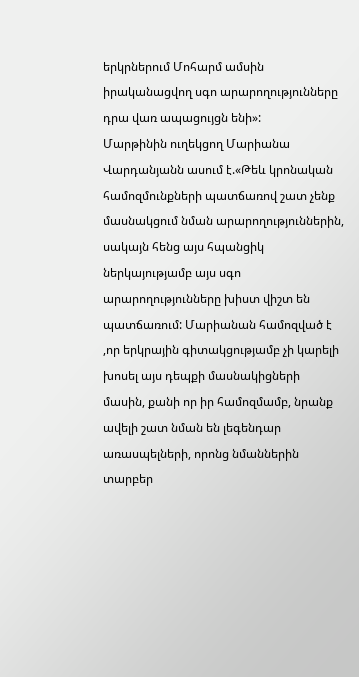երկրներում Մոհարմ ամսին իրականացվող սգո արարողությունները դրա վառ ապացույցն ենի»:
Մարթինին ուղեկցող Մարիանա Վարդանյանն ասում է.«Թեև կրոնական համոզմունքների պատճառով շատ չենք մասնակցում նման արարողություններին, սակայն հենց այս հպանցիկ ներկայությամբ այս սգո արարողությունները խիստ վիշտ են պատճառում: Մարիանան համոզված է ,որ երկրային գիտակցությամբ չի կարելի խոսել այս դեպքի մասնակիցների մասին, քանի որ իր համոզմամբ, նրանք ավելի շատ նման են լեգենդար առասպելների, որոնց նմաններին տարբեր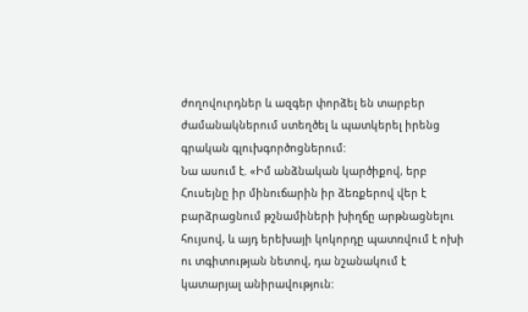ժողովուրդներ և ազգեր փորձել են տարբեր ժամանակներում ստեղծել և պատկերել իրենց գրական գլուխգործոցներում:
Նա ասում է. «Իմ անձնական կարծիքով, երբ Հուսեյնը իր մինուճարին իր ձեռքերով վեր է բարձրացնում թշնամիների խիղճը արթնացնելու հույսով, և այդ երեխայի կոկորդը պատռվում է ոխի ու տգիտության նետով, դա նշանակում է կատարյալ անիրավություն: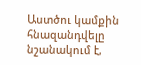Աստծու կամքին հնազանդվելը նշանակում է,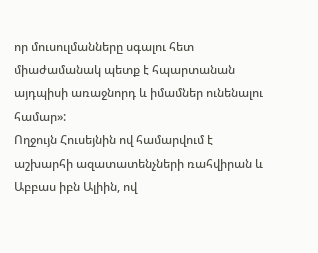որ մուսուլմանները սգալու հետ միաժամանակ պետք է հպարտանան այդպիսի առաջնորդ և իմամներ ունենալու համար»:
Ողջույն Հուսեյնին ով համարվում է աշխարհի ազատատենչների ռահվիրան և Աբբաս իբն Ալիին, ով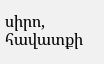սիրո, հավատքի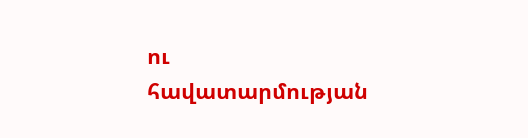ու հավատարմության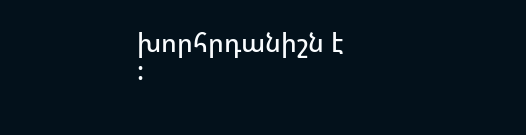խորհրդանիշն է :